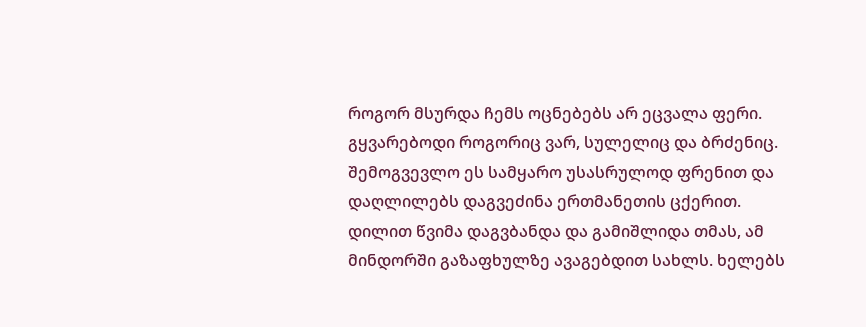როგორ მსურდა ჩემს ოცნებებს არ ეცვალა ფერი. გყვარებოდი როგორიც ვარ, სულელიც და ბრძენიც. შემოგვევლო ეს სამყარო უსასრულოდ ფრენით და დაღლილებს დაგვეძინა ერთმანეთის ცქერით.
დილით წვიმა დაგვბანდა და გამიშლიდა თმას, ამ მინდორში გაზაფხულზე ავაგებდით სახლს. ხელებს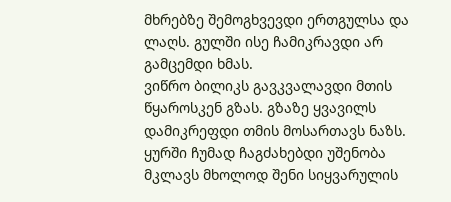მხრებზე შემოგხვევდი ერთგულსა და ლაღს. გულში ისე ჩამიკრავდი არ გამცემდი ხმას.
ვიწრო ბილიკს გავკვალავდი მთის წყაროსკენ გზას. გზაზე ყვავილს დამიკრეფდი თმის მოსართავს ნაზს. ყურში ჩუმად ჩაგძახებდი უშენობა მკლავს მხოლოდ შენი სიყვარულის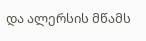და ალერსის მწამს